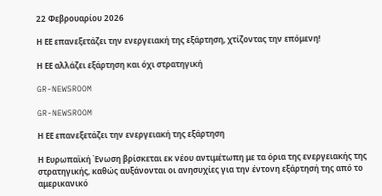22 Φεβρουαρίου 2026

Η ΕΕ επανεξετάζει την ενεργειακή της εξάρτηση, χτίζοντας την επόμενη!

Η ΕΕ αλλάζει εξάρτηση και όχι στρατηγική

GR-NEWSROOM

GR-NEWSROOM

Η ΕΕ επανεξετάζει την ενεργειακή της εξάρτηση

Η Ευρωπαϊκή Ένωση βρίσκεται εκ νέου αντιμέτωπη με τα όρια της ενεργειακής της στρατηγικής, καθώς αυξάνονται οι ανησυχίες για την έντονη εξάρτησή της από το αμερικανικό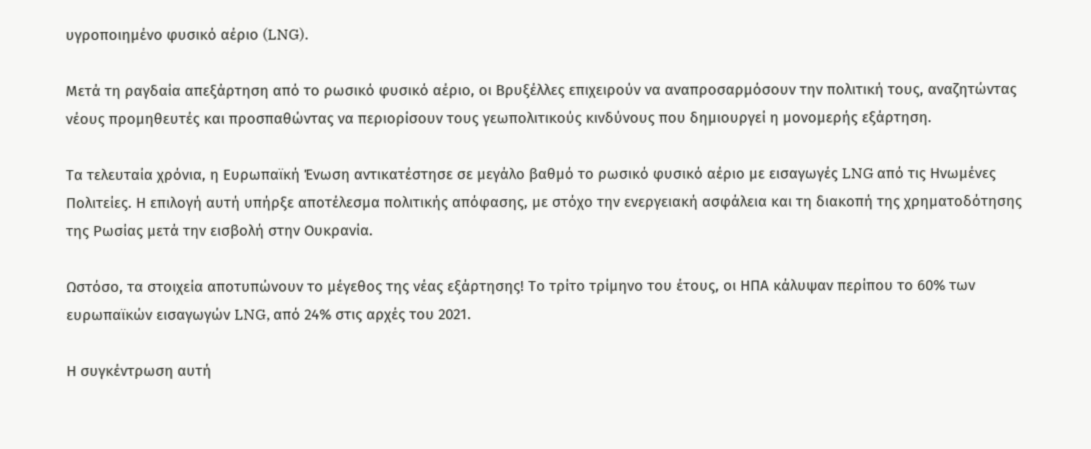υγροποιημένο φυσικό αέριο (LNG).

Μετά τη ραγδαία απεξάρτηση από το ρωσικό φυσικό αέριο, οι Βρυξέλλες επιχειρούν να αναπροσαρμόσουν την πολιτική τους, αναζητώντας νέους προμηθευτές και προσπαθώντας να περιορίσουν τους γεωπολιτικούς κινδύνους που δημιουργεί η μονομερής εξάρτηση.

Τα τελευταία χρόνια, η Ευρωπαϊκή Ένωση αντικατέστησε σε μεγάλο βαθμό το ρωσικό φυσικό αέριο με εισαγωγές LNG από τις Ηνωμένες Πολιτείες. Η επιλογή αυτή υπήρξε αποτέλεσμα πολιτικής απόφασης, με στόχο την ενεργειακή ασφάλεια και τη διακοπή της χρηματοδότησης της Ρωσίας μετά την εισβολή στην Ουκρανία.

Ωστόσο, τα στοιχεία αποτυπώνουν το μέγεθος της νέας εξάρτησης! Το τρίτο τρίμηνο του έτους, οι ΗΠΑ κάλυψαν περίπου το 60% των ευρωπαϊκών εισαγωγών LNG, από 24% στις αρχές του 2021.

Η συγκέντρωση αυτή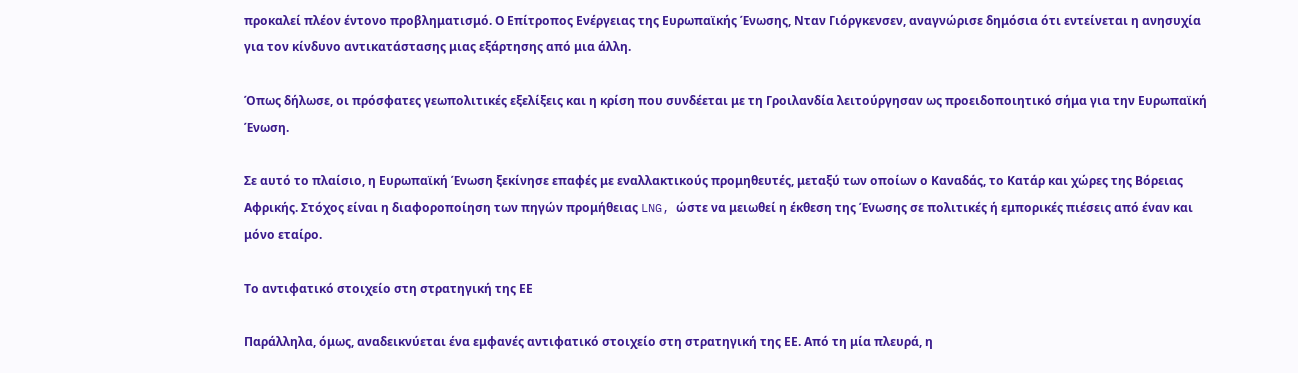προκαλεί πλέον έντονο προβληματισμό. Ο Επίτροπος Ενέργειας της Ευρωπαϊκής Ένωσης, Νταν Γιόργκενσεν, αναγνώρισε δημόσια ότι εντείνεται η ανησυχία για τον κίνδυνο αντικατάστασης μιας εξάρτησης από μια άλλη.

Όπως δήλωσε, οι πρόσφατες γεωπολιτικές εξελίξεις και η κρίση που συνδέεται με τη Γροιλανδία λειτούργησαν ως προειδοποιητικό σήμα για την Ευρωπαϊκή Ένωση.

Σε αυτό το πλαίσιο, η Ευρωπαϊκή Ένωση ξεκίνησε επαφές με εναλλακτικούς προμηθευτές, μεταξύ των οποίων ο Καναδάς, το Κατάρ και χώρες της Βόρειας Αφρικής. Στόχος είναι η διαφοροποίηση των πηγών προμήθειας LNG, ώστε να μειωθεί η έκθεση της Ένωσης σε πολιτικές ή εμπορικές πιέσεις από έναν και μόνο εταίρο.

Το αντιφατικό στοιχείο στη στρατηγική της ΕΕ

Παράλληλα, όμως, αναδεικνύεται ένα εμφανές αντιφατικό στοιχείο στη στρατηγική της ΕΕ. Από τη μία πλευρά, η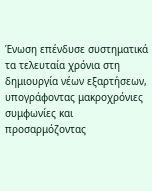Ένωση επένδυσε συστηματικά τα τελευταία χρόνια στη δημιουργία νέων εξαρτήσεων, υπογράφοντας μακροχρόνιες συμφωνίες και προσαρμόζοντας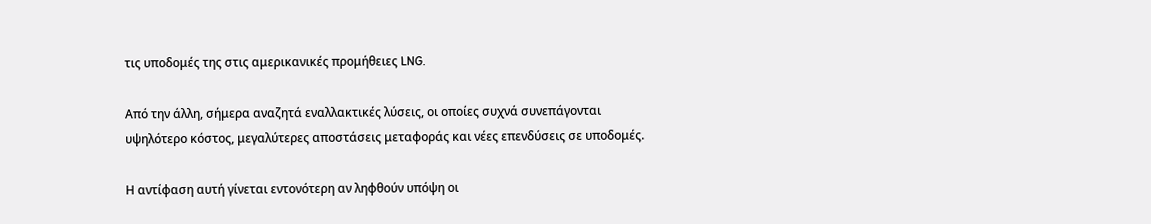τις υποδομές της στις αμερικανικές προμήθειες LNG.

Από την άλλη, σήμερα αναζητά εναλλακτικές λύσεις, οι οποίες συχνά συνεπάγονται υψηλότερο κόστος, μεγαλύτερες αποστάσεις μεταφοράς και νέες επενδύσεις σε υποδομές.

Η αντίφαση αυτή γίνεται εντονότερη αν ληφθούν υπόψη οι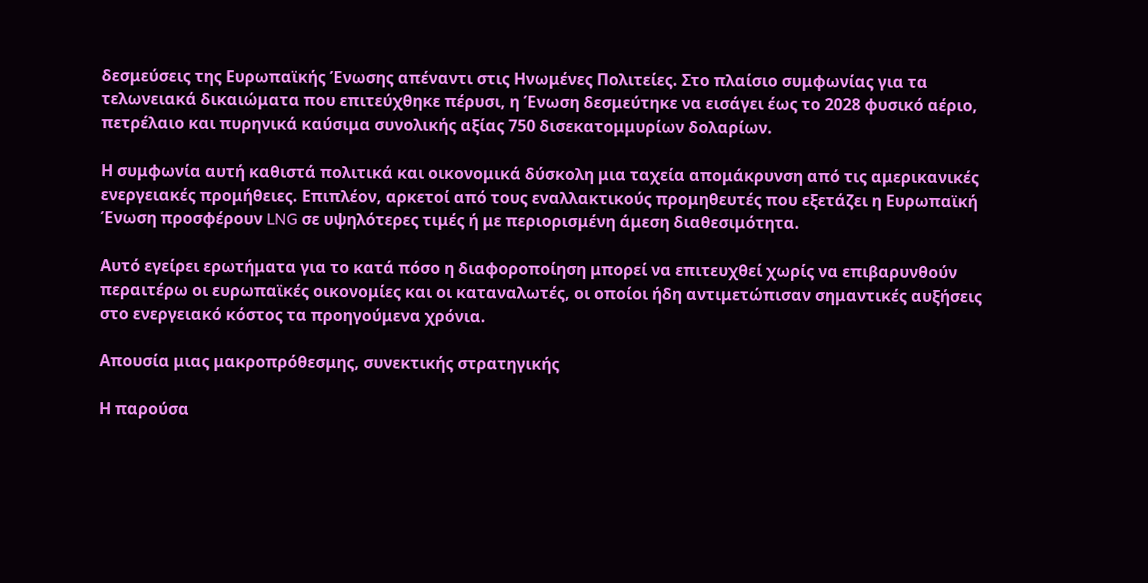δεσμεύσεις της Ευρωπαϊκής Ένωσης απέναντι στις Ηνωμένες Πολιτείες. Στο πλαίσιο συμφωνίας για τα τελωνειακά δικαιώματα που επιτεύχθηκε πέρυσι, η Ένωση δεσμεύτηκε να εισάγει έως το 2028 φυσικό αέριο, πετρέλαιο και πυρηνικά καύσιμα συνολικής αξίας 750 δισεκατομμυρίων δολαρίων.

Η συμφωνία αυτή καθιστά πολιτικά και οικονομικά δύσκολη μια ταχεία απομάκρυνση από τις αμερικανικές ενεργειακές προμήθειες. Επιπλέον, αρκετοί από τους εναλλακτικούς προμηθευτές που εξετάζει η Ευρωπαϊκή Ένωση προσφέρουν LNG σε υψηλότερες τιμές ή με περιορισμένη άμεση διαθεσιμότητα.

Αυτό εγείρει ερωτήματα για το κατά πόσο η διαφοροποίηση μπορεί να επιτευχθεί χωρίς να επιβαρυνθούν περαιτέρω οι ευρωπαϊκές οικονομίες και οι καταναλωτές, οι οποίοι ήδη αντιμετώπισαν σημαντικές αυξήσεις στο ενεργειακό κόστος τα προηγούμενα χρόνια.

Απουσία μιας μακροπρόθεσμης, συνεκτικής στρατηγικής

Η παρούσα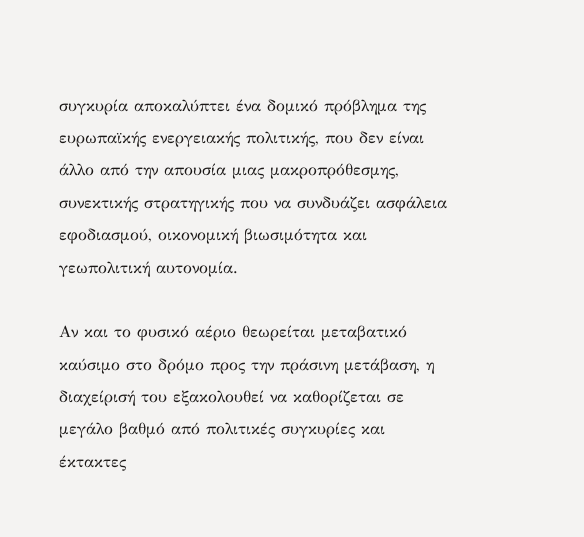συγκυρία αποκαλύπτει ένα δομικό πρόβλημα της ευρωπαϊκής ενεργειακής πολιτικής, που δεν είναι άλλο από την απουσία μιας μακροπρόθεσμης, συνεκτικής στρατηγικής που να συνδυάζει ασφάλεια εφοδιασμού, οικονομική βιωσιμότητα και γεωπολιτική αυτονομία.

Αν και το φυσικό αέριο θεωρείται μεταβατικό καύσιμο στο δρόμο προς την πράσινη μετάβαση, η διαχείρισή του εξακολουθεί να καθορίζεται σε μεγάλο βαθμό από πολιτικές συγκυρίες και έκτακτες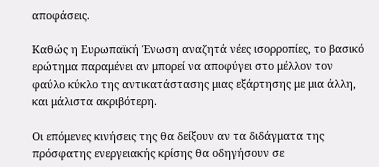αποφάσεις.

Καθώς η Ευρωπαϊκή Ένωση αναζητά νέες ισορροπίες, το βασικό ερώτημα παραμένει αν μπορεί να αποφύγει στο μέλλον τον φαύλο κύκλο της αντικατάστασης μιας εξάρτησης με μια άλλη, και μάλιστα ακριβότερη.

Οι επόμενες κινήσεις της θα δείξουν αν τα διδάγματα της πρόσφατης ενεργειακής κρίσης θα οδηγήσουν σε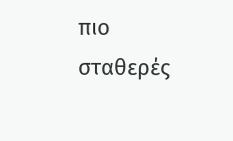πιο σταθερές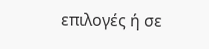επιλογές ή σε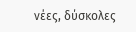νέες, δύσκολες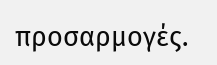προσαρμογές.